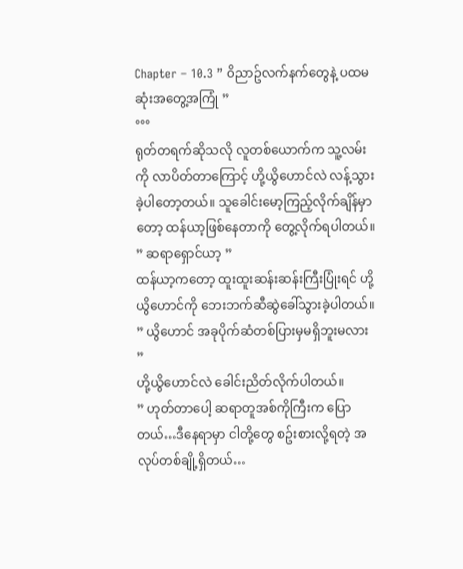Chapter – 10.3 ” ၀ိညာဥ်လက်နက်တွေနဲ့ ပထမဆုံးအတွေ့အကြုံ ”
°°°
ရုတ်တရက်ဆိုသလို လူတစ်ယောက်က သူ့လမ်းကို လာပိတ်တာကြောင့် ဟို့ယွိဟောင်လဲ လန့်သွားခဲ့ပါတော့တယ်။ သူခေါင်းမော့ကြည့်လိုက်ချိန်မှာတော့ ထန်ယာ့ဖြစ်နေတာကို တွေ့လိုက်ရပါတယ်။
” ဆရာရှောင်ယာ့ ”
ထန်ယာ့ကတော့ ထူးထူးဆန်းဆန်းကြီးပြုံးရင် ဟို့ယွိဟောင်ကို ဘေးဘက်ဆီဆွဲခေါ်သွားခဲ့ပါတယ်။
” ယွိဟောင် အခုပိုက်ဆံတစ်ပြားမှမရှိဘူးမလား ”
ဟို့ယွိဟောင်လဲ ခေါင်းညိတ်လိုက်ပါတယ်။
” ဟုတ်တာပေါ့ ဆရာတူအစ်ကိုကြီးက ပြောတယ်…ဒီနေရာမှာ ငါတို့တွေ စဥ်းစားလို့ရတဲ့ အလုပ်တစ်ချို့ရှိတယ်…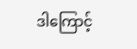ဒါကြောင့်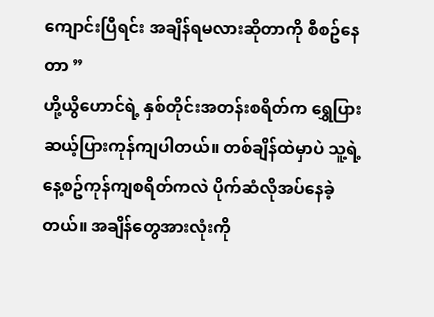ကျောင်းပြီရင်း အချိန်ရမလားဆိုတာကို စီစဥ်နေတာ ”
ဟို့ယွိဟောင်ရဲ့ နှစ်တိုင်းအတန်းစရိတ်က ရွှေပြားဆယ့်ပြားကုန်ကျပါတယ်။ တစ်ချိန်ထဲမှာပဲ သူ့ရဲ့နေ့စဥ်ကုန်ကျစရိတ်ကလဲ ပိုက်ဆံလိုအပ်နေခဲ့တယ်။ အချိန်တွေအားလုံးကို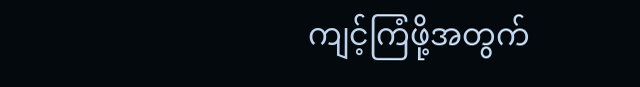ကျင့်ကြံဖို့အတွက်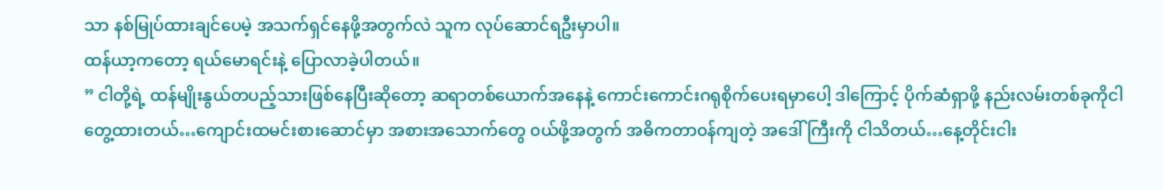သာ နစ်မြုပ်ထားချင်ပေမဲ့ အသက်ရှင်နေဖို့အတွက်လဲ သူက လုပ်ဆောင်ရဦးမှာပါ။
ထန်ယာ့ကတော့ ရယ်မောရင်းနဲ့ ပြောလာခဲ့ပါတယ်။
” ငါတို့ရဲ့ ထန်မျိုးနွယ်တပည့်သားဖြစ်နေပြီးဆိုတော့ ဆရာတစ်ယောက်အနေနဲ့ ကောင်းကောင်းဂရုစိုက်ပေးရမှာပေါ့ ဒါကြောင့် ပိုက်ဆံရှာဖို့ နည်းလမ်းတစ်ခုကိုငါတွေ့ထားတယ်…ကျောင်းထမင်းစားဆောင်မှာ အစားအသောက်တွေ ၀ယ်ဖို့အတွက် အဓိကတာ၀န်ကျတဲ့ အဒေါ်ကြီးကို ငါသိတယ်…နေ့တိုင်းငါး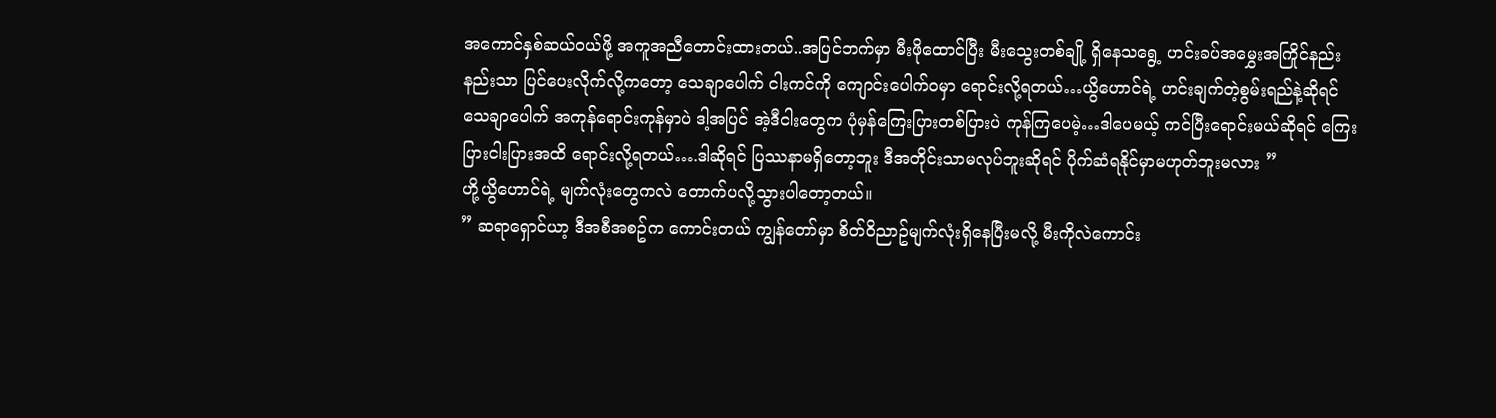အကောင်နှစ်ဆယ်၀ယ်ဖို့ အကူအညီတောင်းထားတယ်..အပြင်ဘက်မှာ မီးဖိုထောင်ပြီး မီးသွေးတစ်ချို့ ရှိနေသရွေ့ ဟင်းခပ်အမွှေးအကြိုင်နည်းနည်းသာ ပြင်ပေးလိုက်လို့ကတော့ သေချာပေါက် ငါးကင်ကို ကျောင်းပေါက်၀မှာ ရောင်းလို့ရတယ်…ယွိဟောင်ရဲ့ ဟင်းချက်တဲ့စွမ်းရည်နဲ့ဆိုရင် သေချာပေါက် အကုန်ရောင်းကုန်မှာပဲ ဒါ့အပြင် အဲ့ဒီငါးတွေက ပုံမှန်ကြေးပြားတစ်ပြားပဲ ကုန်ကြပေမဲ့…ဒါပေမယ့် ကင်ပြီးရောင်းမယ်ဆိုရင် ကြေးပြားငါးပြားအထိ ရောင်းလို့ရတယ်….ဒါဆိုရင် ပြဿနာမရှိတော့ဘူး ဒီအတိုင်းသာမလုပ်ဘူးဆိုရင် ပိုက်ဆံရနိုင်မှာမဟုတ်ဘူးမလား ”
ဟို့ယွိဟောင်ရဲ့ မျက်လုံးတွေကလဲ တောက်ပလို့သွားပါတော့တယ်။
” ဆရာရှောင်ယာ့ ဒီအစီအစဥ်က ကောင်းတယ် ကျွန်တော်မှာ စိတ်၀ိညာဥ်မျက်လုံးရှိနေပြီးမလို့ မီးကိုလဲကောင်း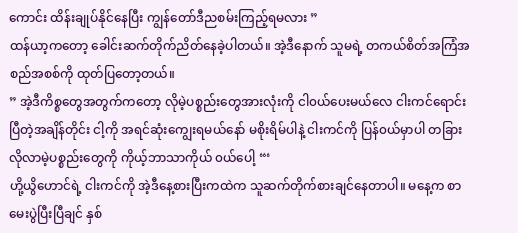ကောင်း ထိန်းချုပ်နိုင်နေပြီး ကျွန်တော်ဒီညစမ်းကြည့်ရမလား ”
ထန်ယာ့ကတော့ ခေါင်းဆက်တိုက်ညိတ်နေခဲ့ပါတယ်။ အဲ့ဒီနောက် သူမရဲ့ တကယ်စိတ်အကြံအစည်အစစ်ကို ထုတ်ပြတော့တယ်။
” အဲ့ဒီကိစ္စတွေအတွက်ကတော့ လိုမဲ့ပစ္စည်းတွေအားလုံးကို ငါ၀ယ်ပေးမယ်လေ ငါးကင်ရောင်းပြီတဲ့အချိန်တိုင်း ငါ့ကို အရင်ဆုံးကျွေးရမယ်နော် မစိုးရိမ်ပါနဲ့ ငါးကင်ကို ပြန်၀ယ်မှာပါ တခြားလိုလာမဲ့ပစ္စည်းတွေကို ကိုယ့်ဘာသာကိုယ် ၀ယ်ပေါ့ “‘
ဟို့ယွိဟောင်ရဲ့ ငါးကင်ကို အဲ့ဒီနေ့စားပြီးကထဲက သူဆက်တိုက်စားချင်နေတာပါ။ မနေ့က စာမေးပွဲပြီးပြီချင် နှစ်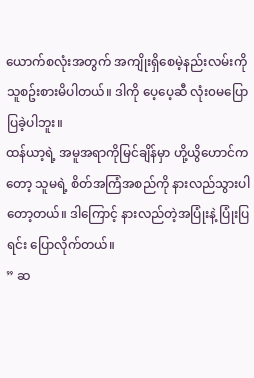ယောက်စလုံးအတွက် အကျိုးရှိစေမဲ့နည်းလမ်းကို သူစဥ်းစားမိပါတယ်။ ဒါကို ပေ့ပေ့ဆီ လုံး၀မပြောပြခဲ့ပါဘူး။
ထန်ယာ့ရဲ့ အမူအရာကိုမြင်ချိန်မှာ ဟို့ယွိဟောင်ကတော့ သူမရဲ့ စိတ်အကြံအစည်ကို နားလည်သွားပါတော့တယ်။ ဒါကြောင့် နားလည်တဲ့အပြုံးနဲ့ ပြုံးပြရင်း ပြောလိုက်တယ်။
” ဆ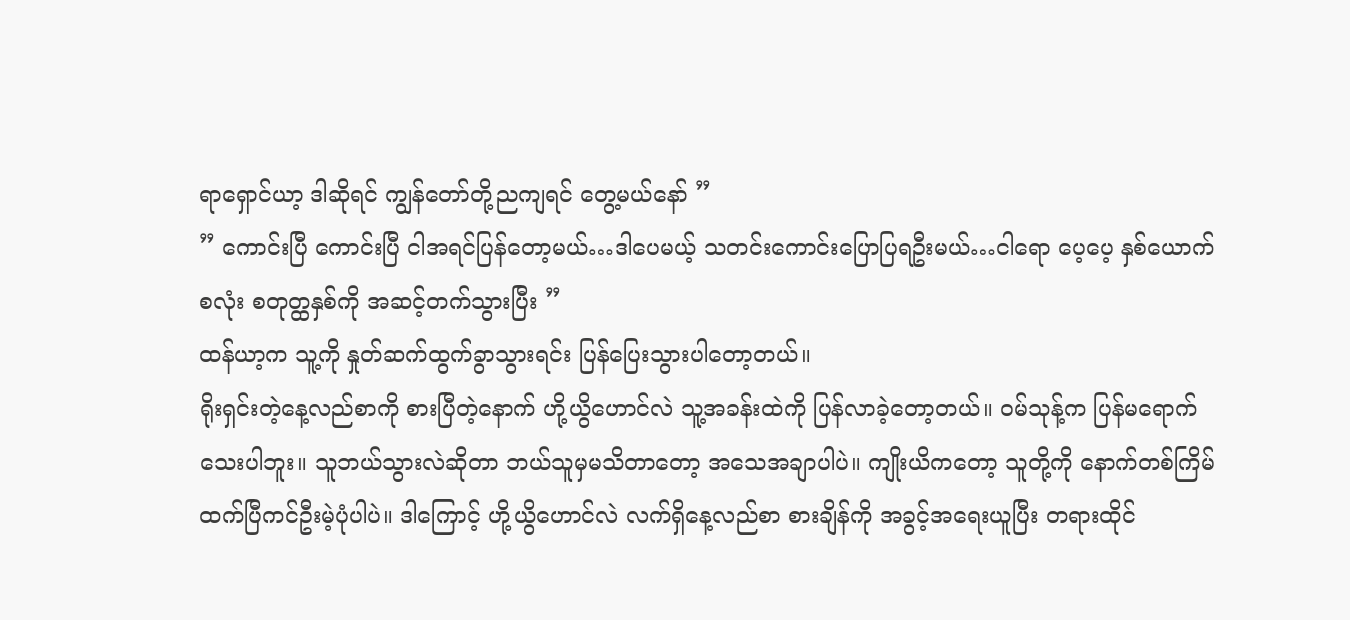ရာရှောင်ယာ့ ဒါဆိုရင် ကျွန်တော်တို့ညကျရင် တွေ့မယ်နော် ”
” ကောင်းပြီ ကောင်းပြီ ငါအရင်ပြန်တော့မယ်…ဒါပေမယ့် သတင်းကောင်းပြောပြရဦးမယ်…ငါရော ပေ့ပေ့ နှစ်ယောက်စလုံး စတုတ္ထနှစ်ကို အဆင့်တက်သွားပြီး ”
ထန်ယာ့က သူ့ကို နှုတ်ဆက်ထွက်ခွာသွားရင်း ပြန်ပြေးသွားပါတော့တယ်။
ရိုးရှင်းတဲ့နေ့လည်စာကို စားပြီတဲ့နောက် ဟို့ယွိဟောင်လဲ သူ့အခန်းထဲကို ပြန်လာခဲ့တော့တယ်။ ၀မ်သုန့်က ပြန်မရောက်သေးပါဘူး။ သူဘယ်သွားလဲဆိုတာ ဘယ်သူမှမသိတာတော့ အသေအချာပါပဲ။ ကျိုးယိကတော့ သူတို့ကို နောက်တစ်ကြိမ် ထက်ပြီကင်ဦးမဲ့ပုံပါပဲ။ ဒါကြောင့် ဟို့ယွိဟောင်လဲ လက်ရှိနေ့လည်စာ စားချိန်ကို အခွင့်အရေးယူပြီး တရားထိုင်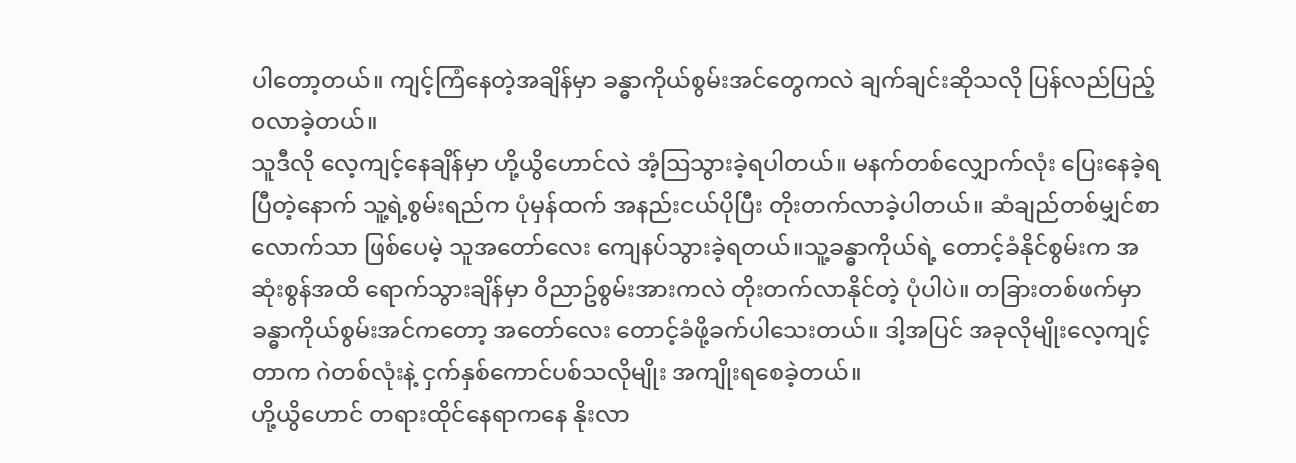ပါတော့တယ်။ ကျင့်ကြံနေတဲ့အချိန်မှာ ခန္ဓာကိုယ်စွမ်းအင်တွေကလဲ ချက်ချင်းဆိုသလို ပြန်လည်ပြည့်၀လာခဲ့တယ်။
သူဒီလို လေ့ကျင့်နေချိန်မှာ ဟို့ယွိဟောင်လဲ အံ့ဩသွားခဲ့ရပါတယ်။ မနက်တစ်လျှောက်လုံး ပြေးနေခဲ့ရပြီတဲ့နောက် သူ့ရဲ့စွမ်းရည်က ပုံမှန်ထက် အနည်းငယ်ပိုပြီး တိုးတက်လာခဲ့ပါတယ်။ ဆံချည်တစ်မျှင်စာလောက်သာ ဖြစ်ပေမဲ့ သူအတော်လေး ကျေနပ်သွားခဲ့ရတယ်။သူ့ခန္ဓာကိုယ်ရဲ့ တောင့်ခံနိုင်စွမ်းက အဆုံးစွန်အထိ ရောက်သွားချိန်မှာ ၀ိညာဥ်စွမ်းအားကလဲ တိုးတက်လာနိုင်တဲ့ ပုံပါပဲ။ တခြားတစ်ဖက်မှာ ခန္ဓာကိုယ်စွမ်းအင်ကတော့ အတော်လေး တောင့်ခံဖို့ခက်ပါသေးတယ်။ ဒါ့အပြင် အခုလိုမျိုးလေ့ကျင့်တာက ဂဲတစ်လုံးနဲ့ ငှက်နှစ်ကောင်ပစ်သလိုမျိုး အကျိုးရစေခဲ့တယ်။
ဟို့ယွိဟောင် တရားထိုင်နေရာကနေ နိုးလာ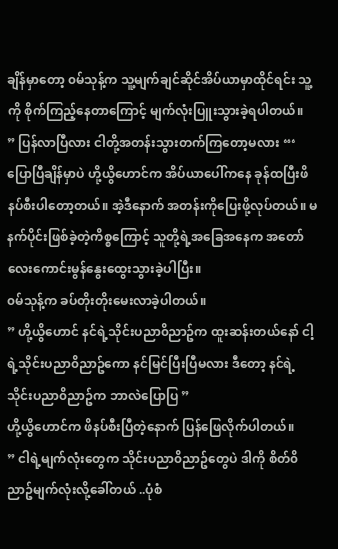ချိန်မှာတော့ ၀မ်သုန့်က သူ့မျက်ချင်ဆိုင်အိပ်ယာမှာထိုင်ရင်း သူ့ကို စိုက်ကြည့်နေတာကြောင့် မျက်လုံးပြူးသွားခဲ့ရပါတယ်။
” ပြန်လာပြီလား ငါတို့အတန်းသွားတက်ကြတော့မလား “‘
ပြောပြီချိန်မှာပဲ ဟို့ယွိဟောင်က အိပ်ယာပေါ်ကနေ ခုန်ထပြီးဖိနပ်စီးပါတော့တယ်။ အဲ့ဒီနောက် အတန်းကိုပြေးဖို့လုပ်တယ်။ မနက်ပိုင်းဖြစ်ခဲ့တဲ့ကိစ္စကြောင့် သူတို့ရဲ့အခြေအနေက အတော်လေးကောင်းမွန်နွေးထွေးသွားခဲ့ပါပြီး။
၀မ်သုန့်က ခပ်တိုးတိုးမေးလာခဲ့ပါတယ်။
” ဟို့ယွိဟောင် နင်ရဲ့သိုင်းပညာ၀ိညာဥ်က ထူးဆန်းတယ်နော် ငါ့ရဲ့သိုင်းပညာ၀ိညာဥ်ကော နင်မြင်ပြီးပြီမလား ဒီတော့ နင်ရဲ့သိုင်းပညာ၀ိညာဥ်က ဘာလဲပြောပြ ”
ဟို့ယွိဟောင်က ဖိနပ်စီးပြီတဲ့နောက် ပြန်ဖြေလိုက်ပါတယ်။
” ငါရဲ့မျက်လုံးတွေက သိုင်းပညာ၀ိညာဥ်တွေပဲ ဒါကို စိတ်၀ိညာဥ်မျက်လုံးလို့ခေါ်တယ် ..ပုံစံ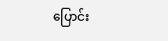ပြောင်း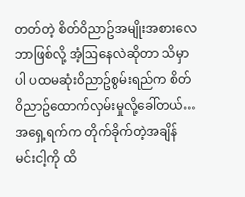တတ်တဲ့ စိတ်၀ိညာဥ်အမျိုးအစားလေ ဘာဖြစ်လို့ အံ့ဩနေလဲဆိုတာ သိမှာပါ ပထမဆုံး၀ိညာဥ်စွမ်းရည်က စိတ်၀ိညာဥ်ထောက်လှမ်းမှုလို့ခေါ်တယ်…အရှေ့ရက်က တိုက်ခိုက်တဲ့အချိန် မင်းငါ့ကို ထိ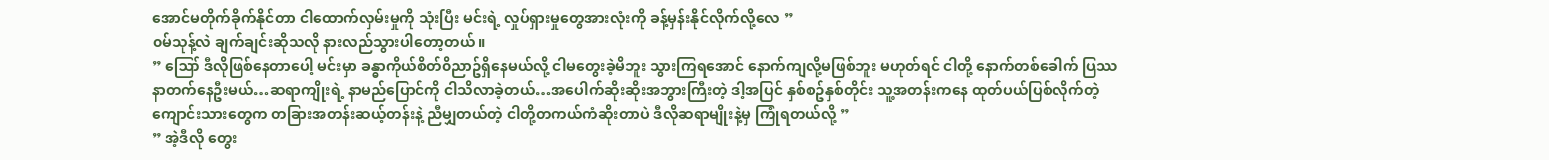အောင်မတိုက်ခိုက်နိုင်တာ ငါထောက်လှမ်းမှုကို သုံးပြီး မင်းရဲ့ လှုပ်ရှားမှုတွေအားလုံးကို ခန့်မှန်းနိုင်လိုက်လို့လေ ”
၀မ်သုန့်လဲ ချက်ချင်းဆိုသလို နားလည်သွားပါတော့တယ်။
” ဪ ဒီလိုဖြစ်နေတာပေါ့ မင်းမှာ ခန္ဓာကိုယ်စိတ်၀ိညာဥ်ရှိနေမယ်လို့ ငါမတွေးခဲ့မိဘူး သွားကြရအောင် နောက်ကျလို့မဖြစ်ဘူး မဟုတ်ရင် ငါတို့ နောက်တစ်ခေါက် ပြဿနာတက်နေဦးမယ်…ဆရာကျိုးရဲ့ နာမည်ပြောင်ကို ငါသိလာခဲ့တယ်…အပေါက်ဆိုးဆိုးအဘွားကြီးတဲ့ ဒါ့အပြင် နှစ်စဥ်နှစ်တိုင်း သူ့အတန်းကနေ ထုတ်ပယ်ပြစ်လိုက်တဲ့ ကျောင်းသားတွေက တခြားအတန်းဆယ့်တန်းနဲ့ ညီမျှတယ်တဲ့ ငါတို့တကယ်ကံဆိုးတာပဲ ဒီလိုဆရာမျိုးနဲ့မှ ကြုံရတယ်လို့ ”
” အဲ့ဒီလို တွေး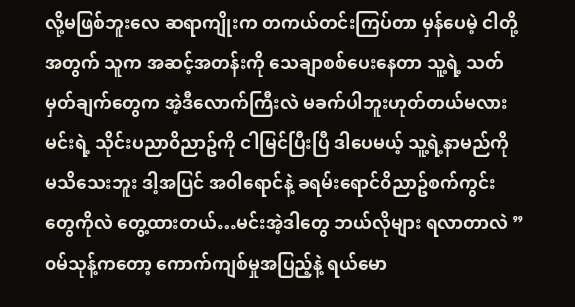လို့မဖြစ်ဘူးလေ ဆရာကျိုးက တကယ်တင်းကြပ်တာ မှန်ပေမဲ့ ငါတို့အတွက် သူက အဆင့်အတန်းကို သေချာစစ်ပေးနေတာ သူ့ရဲ့ သတ်မှတ်ချက်တွေက အဲ့ဒီလောက်ကြီးလဲ မခက်ပါဘူးဟုတ်တယ်မလား မင်းရဲ့ သိုင်းပညာ၀ိညာဥ်ကို ငါမြင်ပြီးပြီ ဒါပေမယ့် သူ့ရဲ့နာမည်ကို မသိသေးဘူး ဒါ့အပြင် အ၀ါရောင်နဲ့ ခရမ်းရောင်၀ိညာဥ်စက်ကွင်းတွေကိုလဲ တွေ့ထားတယ်…မင်းအဲ့ဒါတွေ ဘယ်လိုများ ရလာတာလဲ ”
၀မ်သုန့်ကတော့ ကောက်ကျစ်မှုအပြည့်နဲ့ ရယ်မော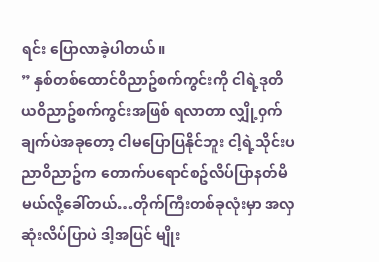ရင်း ပြောလာခဲ့ပါတယ်။
” နှစ်တစ်ထောင်၀ိညာဥ်စက်ကွင်းကို ငါရဲ့ဒုတိယ၀ိညာဥ်စက်ကွင်းအဖြစ် ရလာတာ လျှို့၀ှက်ချက်ပဲအခုတော့ ငါမပြောပြနိုင်ဘူး ငါ့ရဲ့သိုင်းပညာ၀ိညာဥ်က တောက်ပရောင်စဥ်လိပ်ပြာနတ်မိမယ်လို့ခေါ်တယ်…တိုက်ကြီးတစ်ခုလုံးမှာ အလှဆုံးလိပ်ပြာပဲ ဒါ့အပြင် မျိုး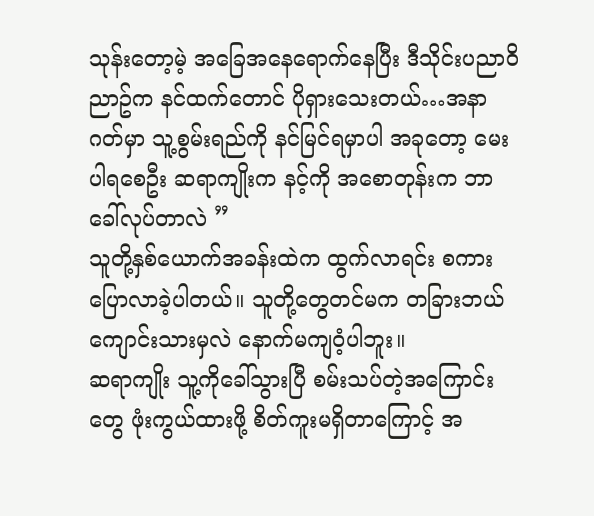သုန်းတော့မဲ့ အခြေအနေရောက်နေပြီး ဒီသိုင်းပညာ၀ိညာဥ်က နင်ထက်တောင် ပိုရှားသေးတယ်…အနာဂတ်မှာ သူ့စွမ်းရည်ကို နင်မြင်ရမှာပါ အခုတော့ မေးပါရစေဦး ဆရာကျိုးက နင့်ကို အစောတုန်းက ဘာခေါ်လုပ်တာလဲ ”
သူတို့နှစ်ယောက်အခန်းထဲက ထွက်လာရင်း စကားပြောလာခဲ့ပါတယ်။ သူတို့တွေတင်မက တခြားဘယ်ကျောင်းသားမှလဲ နောက်မကျ၀ံ့ပါဘူး။
ဆရာကျိုး သူ့ကိုခေါ်သွားပြီ စမ်းသပ်တဲ့အကြောင်းတွေ ဖုံးကွယ်ထားဖို့ စိတ်ကူးမရှိတာကြောင့် အ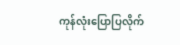ကုန်လုံးပြောပြလိုက်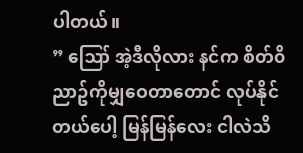ပါတယ်။
” ဪ အဲ့ဒီလိုလား နင်က စိတ်၀ိညာဥ်ကိုမျှဝေတာတောင် လုပ်နိုင်တယ်ပေါ့ မြန်မြန်လေး ငါလဲသိ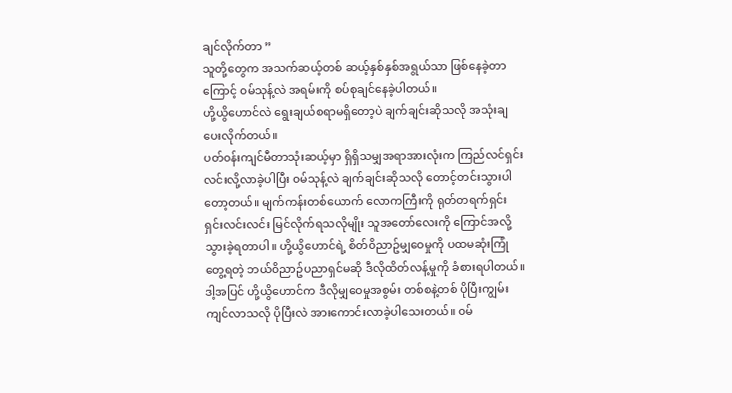ချင်လိုက်တာ ”
သူတို့တွေက အသက်ဆယ့်တစ် ဆယ့်နှစ်နှစ်အရွယ်သာ ဖြစ်နေခဲ့တာကြောင့် ၀မ်သုန့်လဲ အရမ်းကို စပ်စုချင်နေခဲ့ပါတယ်။
ဟို့ယွိဟောင်လဲ ရွေးချယ်စရာမရှိတော့ပဲ ချက်ချင်းဆိုသလို အသုံးချပေးလိုက်တယ်။
ပတ်၀န်းကျင်မီတာသုံးဆယ့်မှာ ရှိရှိသမျှအရာအားလုံးက ကြည်လင်ရှင်းလင်းလို့လာခဲ့ပါပြီး ၀မ်သုန့်လဲ ချက်ချင်းဆိုသလို တောင့်တင်းသွားပါတော့တယ်။ မျက်ကန်းတစ်ယောက် လောကကြီးကို ရုတ်တရက်ရှင်းရှင်းလင်းလင်း မြင်လိုက်ရသလိုမျိုး သူအတော်လေးကို ကြောင်အလို့သွားခဲ့ရတာပါ။ ဟို့ယွိဟောင်ရဲ့ စိတ်၀ိညာဥ်မျှဝေမှုကို ပထမဆုံးကြုံတွေ့ရတဲ့ ဘယ်၀ိညာဥ်ပညာရှင်မဆို ဒီလိုထိတ်လန့်မှုကို ခံစားရပါတယ်။
ဒါ့အပြင် ဟို့ယွိဟောင်က ဒီလိုမျှဝေမှုအစွမ်း တစ်စနဲ့တစ် ပိုပြီးကျွမ်းကျင်လာသလို ပိုပြီးလဲ အားကောင်းလာခဲ့ပါသေးတယ်။ ၀မ်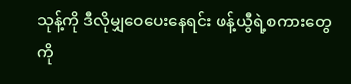သုန့်ကို ဒီလိုမျှဝေပေးနေရင်း ဖန့်ယွီရဲ့စကားတွေကို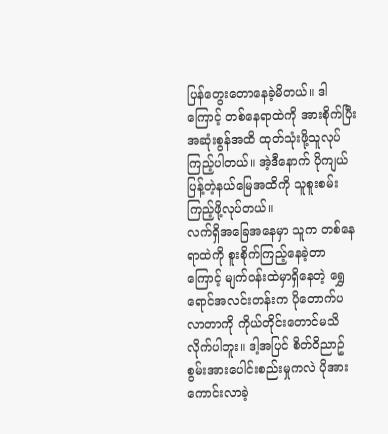ပြန်တွေးတောနေခဲ့မိတယ်။ ဒါကြောင့် တစ်နေရာထဲကို အားစိုက်ပြီး အဆုံးစွန်အထိ ထုတ်သုံးဖို့သူလုပ်ကြည့်ပါတယ်။ အဲ့ဒီနောက် ပိုကျယ်ပြန့်တဲ့နယ်မြေအထိကို သူစူးစမ်းကြည့်ဖို့လုပ်တယ်။
လက်ရှိအခြေအနေမှာ သူက တစ်နေရာထဲကို စူးစိုက်ကြည့်နေခဲ့တာကြောင့် မျက်၀န်းထဲမှာရှိနေတဲ့ ရွှေရောင်အလင်းတန်းက ပိုတောက်ပလာတာကို ကိုယ်တိုင်းတောင်မသိလိုက်ပါဘူး။ ဒါ့အပြင် စိတ်၀ိညာဥ်စွမ်းအားပေါင်းစည်းမှုကလဲ ပိုအားကောင်းလာခဲ့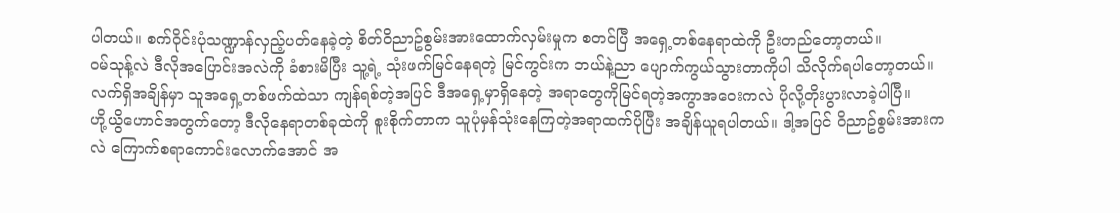ပါတယ်။ စက်၀ိုင်းပုံသဏ္ဍာန်လှည့်ပတ်နေခဲ့တဲ့ စိတ်၀ိညာဥ်စွမ်းအားထောက်လှမ်းမှုက စတင်ပြီ အရှေ့တစ်နေရာထဲကို ဦးတည်တော့တယ်။
၀မ်သုန့်လဲ ဒီလိုအပြောင်းအလဲကို ခံစားမိပြီး သူ့ရဲ့ သုံးဖက်မြင်နေရတဲ့ မြင်ကွင်းက ဘယ်နဲ့ညာ ပျောက်ကွယ်သွားတာကိုပါ သိလိုက်ရပါတော့တယ်။ လက်ရှိအချိန်မှာ သူအရှေ့တစ်ဖက်ထဲသာ ကျန်ရစ်တဲ့အပြင် ဒီအရှေ့မှာရှိနေတဲ့ အရာတွေကိုမြင်ရတဲ့အကွာအဝေးကလဲ ပိုလို့တိုးပွားလာခဲ့ပါပြီ။
ဟို့ယွိဟောင်အတွက်တော့ ဒီလိုနေရာတစ်ခုထဲကို စူးစိုက်တာက သူပုံမှန်သုံးနေကြတဲ့အရာထက်ပိုပြီး အချိန်ယူရပါတယ်။ ဒါ့အပြင် ၀ိညာဥ်စွမ်းအားကလဲ ကြောက်စရာကောင်းလောက်အောင် အ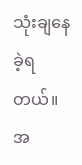သုံးချနေခဲ့ရတယ်။ အ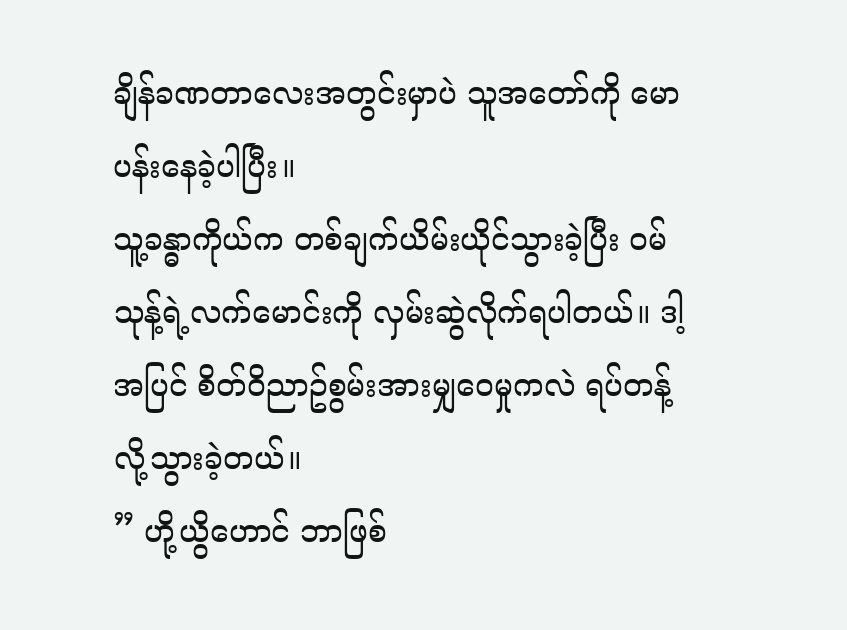ချိန်ခဏတာလေးအတွင်းမှာပဲ သူအတော်ကို မောပန်းနေခဲ့ပါပြီး။
သူ့ခန္ဓာကိုယ်က တစ်ချက်ယိမ်းယိုင်သွားခဲ့ပြီး ၀မ်သုန့်ရဲ့လက်မောင်းကို လှမ်းဆွဲလိုက်ရပါတယ်။ ဒါ့အပြင် စိတ်၀ိညာဥ်စွမ်းအားမျှဝေမှုကလဲ ရပ်တန့်လို့သွားခဲ့တယ်။
” ဟို့ယွိဟောင် ဘာဖြစ်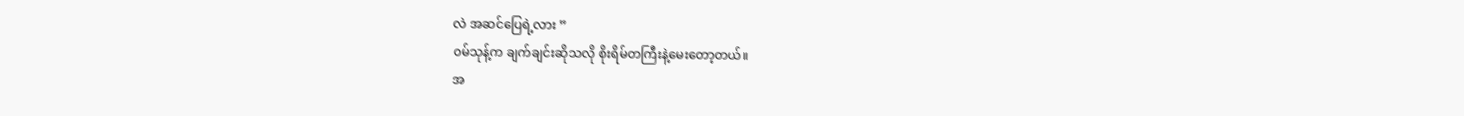လဲ အဆင်ပြေရဲ့လား ”
၀မ်သုန့်က ချက်ချင်းဆိုသလို စိုးရိမ်တကြီးနဲ့မေးတော့တယ်။
အ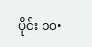ပိုင်း ၁၀•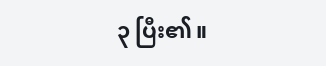၃ ပြီး၏။